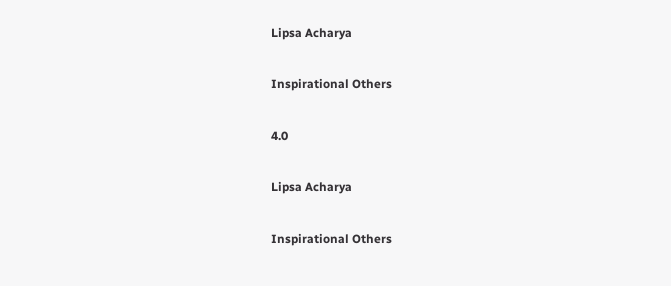Lipsa Acharya

Inspirational Others

4.0

Lipsa Acharya

Inspirational Others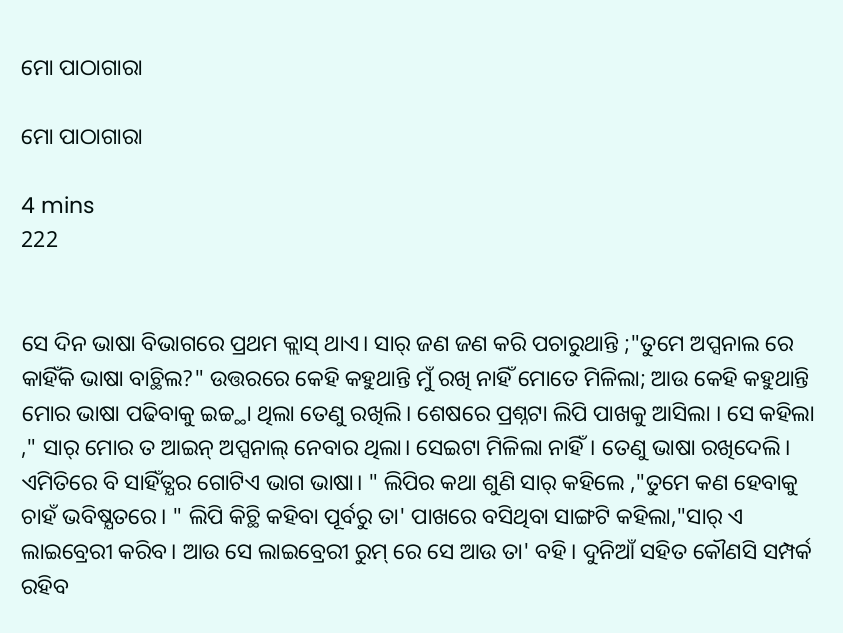ମୋ ପାଠାଗାରା

ମୋ ପାଠାଗାରା

4 mins
222


ସେ ଦିନ ଭାଷା ବିଭାଗରେ ପ୍ରଥମ କ୍ଲାସ୍ ଥାଏ। ସାର୍ ଜଣ ଜଣ କରି ପଚାରୁଥାନ୍ତି ;"ତୁମେ ଅପ୍ସନାଲ ରେ କାହିଁକି ଭାଷା ବାଚ୍ଥିଲ?" ଉତ୍ତରରେ କେହି କହୁଥାନ୍ତି ମୁଁ ରଖି ନାହିଁ ମୋତେ ମିଳିଲା; ଆଉ କେହି କହୁଥାନ୍ତି ମୋର ଭାଷା ପଢିବାକୁ ଇଚ୍ଚ୍ଥା ଥିଲା ତେଣୁ ରଖିଲି। ଶେଷରେ ପ୍ରଶ୍ନଟା ଲିପି ପାଖକୁ ଆସିଲା । ସେ କହିଲା ," ସାର୍ ମୋର ତ ଆଇନ୍ ଅପ୍ସନାଲ୍ ନେବାର ଥିଲା। ସେଇଟା ମିଳିଲା ନାହିଁ। ତେଣୁ ଭାଷା ରଖିଦେଲି। ଏମିତିରେ ବି ସାହିଁତ୍ଯର ଗୋଟିଏ ଭାଗ ଭାଷା। " ଲିପିର କଥା ଶୁଣି ସାର୍ କହିଲେ ,"ତୁମେ କଣ ହେବାକୁ ଚାହଁ ଭବିଷ୍ଯତରେ। " ଲିପି କିଚ୍ଥି କହିବା ପୂର୍ବରୁ ତା' ପାଖରେ ବସିଥିବା ସାଙ୍ଗଟି କହିଲା,"ସାର୍ ଏ ଲାଇବ୍ରେରୀ କରିବ। ଆଉ ସେ ଲାଇବ୍ରେରୀ ରୁମ୍ ରେ ସେ ଆଉ ତା' ବହି। ଦୁନିଆଁ ସହିତ କୌଣସି ସମ୍ପର୍କ ରହିବ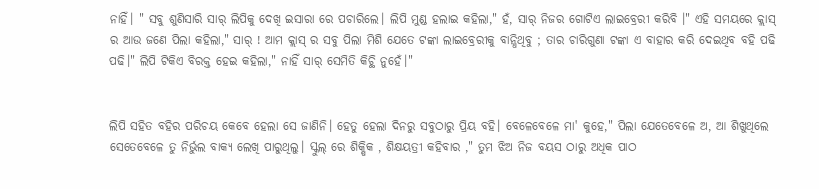ନାହିଁ। " ସବୁ ଶୁଣିସାରି ସାର୍ ଲିପିକୁ ଦେଖି ଇସାରା ରେ ପଚାରିଲେ। ଲିପି ମୁଣ୍ଡ ହଲାଇ କହିଲା," ହଁ, ସାର୍ ନିଜର ଗୋଟିଏ ଲାଇବ୍ରେରୀ କରିବି ।" ଏହି ସମୟରେ କ୍ଲାସ୍ ର ଆଉ ଜଣେ ପିଲା କହିଲା," ସାର୍ ! ଆମ କ୍ଲାସ୍ ର ସବୁ ପିଲା ମିଶି ଯେତେ ଟଙ୍କା ଲାଇବ୍ରେରୀକୁ ବାନ୍ଧିଥିବୁ ; ତାର ଚାରିଗୁଣା ଟଙ୍କା ଏ ବାହାର କରି ଦେଇଥିବ ବହି ପଢି ପଢି।" ଲିପି ଟିକିଏ ବିରକ୍ତ ହେଇ କହିଲା," ନାହିଁ ସାର୍ ସେମିତି କିଚ୍ଥି ନୁହେଁ।"


ଲିପି ସହିତ ବହିର ପରିଚୟ କେବେ ହେଲା ସେ ଜାଣିନି। ହେତୁ ହେଲା ଦିନରୁ ସବୁଠାରୁ ପ୍ରିୟ ବହି। ବେଳେବେଳେ ମା' କୁହେ," ପିଲା ଯେତେବେଳେ ଅ, ଆ ଶିଖୁଥିଲେ ସେତେବେଳେ ତୁ ନିର୍ଭୁଲ ବାକ୍ଯ ଲେଖି ପାରୁଥିଲୁ। ସ୍କୁଲ୍ ରେ ଶିକ୍ଷିକ , ଶିକ୍ଷୟତ୍ରୀ କହିବାର ," ତୁମ ଝିଅ ନିଜ ବୟସ ଠାରୁ ଅଧିକ ପାଠ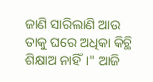ଜାଣି ସାରିଲାଣି ଆଉ ତାକୁ ଘରେ ଅଧିକା କିଚ୍ଥି ଶିକ୍ଷାଅ ନାହିଁ।" ଆଜି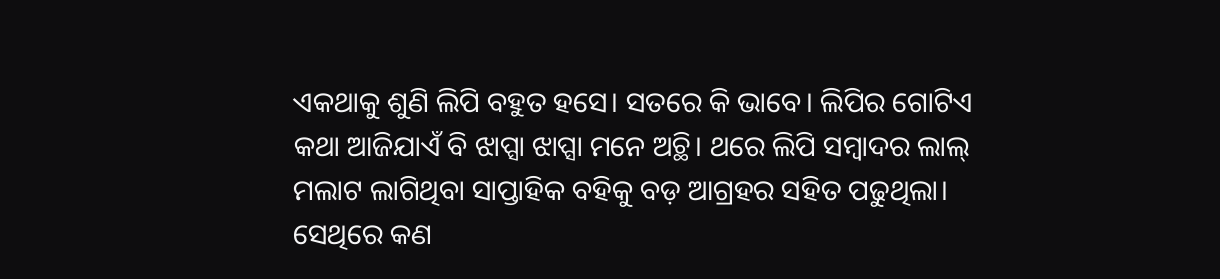ଏକଥାକୁ ଶୁଣି ଲିପି ବହୁତ ହସେ। ସତରେ କି ଭାବେ। ଲିପିର ଗୋଟିଏ କଥା ଆଜିଯାଏଁ ବି ଝାପ୍ସା ଝାପ୍ସା ମନେ ଅଚ୍ଥି। ଥରେ ଲିପି ସମ୍ବାଦର ଲାଲ୍ ମଲାଟ ଲାଗିଥିବା ସାପ୍ତାହିକ ବହିକୁ ବଡ଼ ଆଗ୍ରହର ସହିତ ପଢୁଥିଲା। ସେଥିରେ କଣ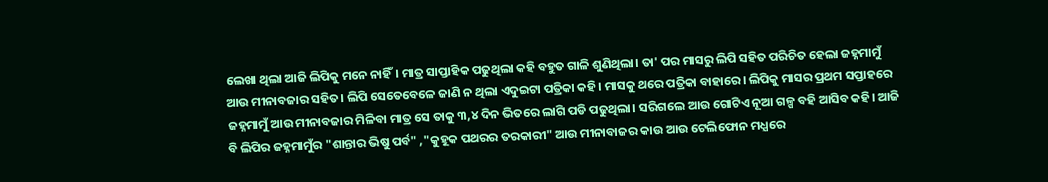ଲେଖା ଥିଲା ଆଜି ଲିପିକୁ ମନେ ନାହିଁ। ମାତ୍ର ସାପ୍ତାହିକ ପଢୁଥିଲା କହି ବହୁତ ଗାଳି ଶୁଣିଥିଲା। ତା' ପର ମାସରୁ ଲିପି ସହିତ ପରିଚିତ ହେଲା ଜହ୍ନମାମୁଁ ଆଉ ମୀନାବଜାର ସହିତ। ଲିପି ସେତେବେଳେ ଜାଣି ନ ଥିଲା ଏଦୁଇଟା ପତ୍ରିକା କହି। ମାସକୁ ଥରେ ପତ୍ରିକା ବାହାରେ। ଲିପିକୁ ମାସର ପ୍ରଥମ ସପ୍ତାହରେ ଜହ୍ନମାମୁଁ ଆଉ ମୀନାବଜାର ମିଳିବା ମାତ୍ର ସେ ତାକୁ ୩,୪ ଦିନ ଭିତରେ ଲାଗି ପଡି ପଢୁଥିଲା। ସରିଗଲେ ଆଉ ଗୋଟିଏ ନୂଆ ଗଳ୍ପ ବହି ଆସିବ କହି। ଆଜି ବି ଲିପିର ଜହ୍ନମାମୁଁର "ଶାନ୍ତାର ଭିଷୁ ପର୍ବ" ,"କୁହୂକ ପଥରର ତରକାରୀ" ଆଉ ମୀନାବାଜର କାଉ ଆଉ ଟେଲିଫୋନ ମଧ୍ଯରେ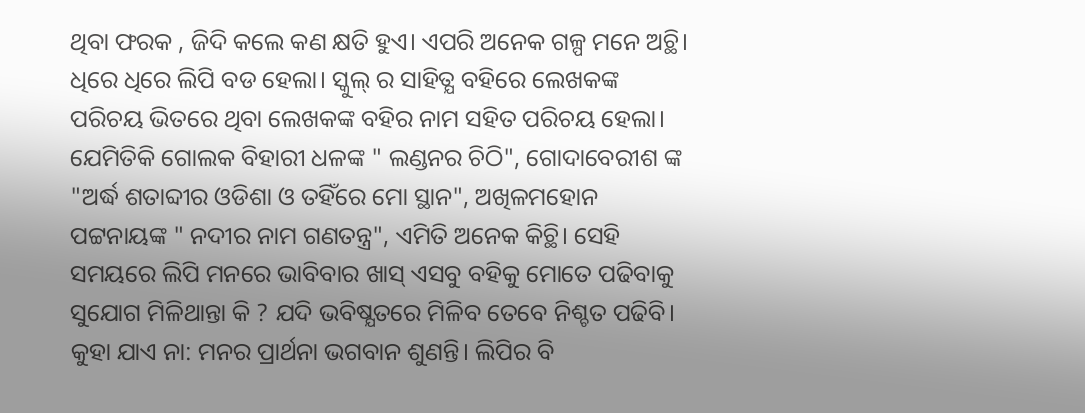ଥିବା ଫରକ , ଜିଦି କଲେ କଣ କ୍ଷତି ହୁଏ। ଏପରି ଅନେକ ଗଳ୍ପ ମନେ ଅଚ୍ଥି। ଧିରେ ଧିରେ ଲିପି ବଡ ହେଲା। ସ୍କୁଲ୍ ର ସାହିତ୍ଯ ବହିରେ ଲେଖକଙ୍କ ପରିଚୟ ଭିତରେ ଥିବା ଲେଖକଙ୍କ ବହିର ନାମ ସହିତ ପରିଚୟ ହେଲା। ଯେମିତିକି ଗୋଲକ ବିହାରୀ ଧଳଙ୍କ " ଲଣ୍ଡନର ଚିଠି", ଗୋଦାବେରୀଶ ଙ୍କ "ଅର୍ଦ୍ଧ ଶତାବ୍ଦୀର ଓଡିଶା ଓ ତହିଁରେ ମୋ ସ୍ଥାନ", ଅଖିଳମହୋନ ପଟ୍ଟନାୟଙ୍କ " ନଦୀର ନାମ ଗଣତନ୍ତ୍ର", ଏମିତି ଅନେକ କିଚ୍ଥି। ସେହି ସମୟରେ ଲିପି ମନରେ ଭାବିବାର ଖାସ୍ ଏସବୁ ବହିକୁ ମୋତେ ପଢିବାକୁ ସୁଯୋଗ ମିଳିଥାନ୍ତା କି ? ଯଦି ଭବିଷ୍ଯତରେ ମିଳିବ ତେବେ ନିଶ୍ଚତ ପଢିବି। କୁହା ଯାଏ ନା: ମନର ପ୍ରାର୍ଥନା ଭଗବାନ ଶୁଣନ୍ତି। ଲିପିର ବି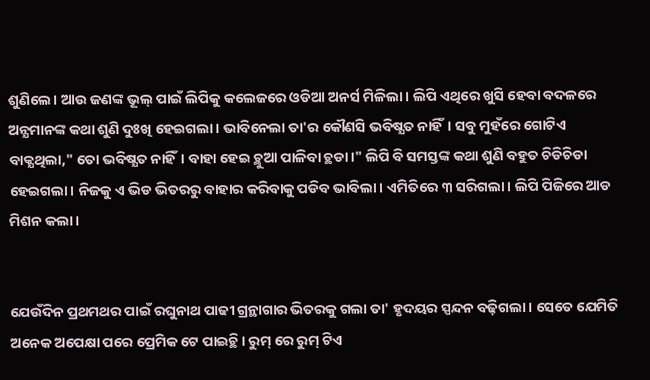ଶୁଣିଲେ। ଆଉ ଜଣଙ୍କ ଭୂଲ୍ ପାଇଁ ଲିପିକୁ କଲେଜରେ ଓଡିଆ ଅନର୍ସ ମିଳିଲା। ଲିପି ଏଥିରେ ଖୁସି ହେବା ବଦଳରେ ଅନ୍ଯମାନଙ୍କ କଥା ଶୁଣି ଦୁଃଖି ହେଇଗଲା। ଭାବିନେଲା ତା'ର କୌଣସି ଭବିଷ୍ଯତ ନାହିଁ। ସବୁ ମୁହଁରେ ଗୋଟିଏ ବାକ୍ଯଥିଲା," ତୋ ଭବିଷ୍ଯତ ନାହିଁ। ବାହା ହେଇ ଚ୍ଥୁଆ ପାଳିବା ଚ୍ଥଡା।" ଲିପି ବି ସମସ୍ତଙ୍କ କଥା ଶୁଣି ବହୁତ ଚିଡିଚିଡା ହେଇଗଲା। ନିଜକୁ ଏ ଭିଡ ଭିତରରୁ ବାହାର କରିବାକୁ ପଡିବ ଭାବିଲା। ଏମିତିରେ ୩ ସରିଗଲା। ଲିପି ପିଜିରେ ଆଡ ମିଶନ କଲା।


ଯେଉଁଦିନ ପ୍ରଥମଥର ପାଇଁ ରଘୁନାଥ ପାଢୀ ଗ୍ରନ୍ଥାଗାର ଭିତରକୁ ଗଲା ତା' ହୃଦୟର ସ୍ପନ୍ଦନ ବଢ଼ିଗଲା। ସେତେ ଯେମିତି ଅନେକ ଅପେକ୍ଷା ପରେ ପ୍ରେମିକ ଟେ ପାଇଚ୍ଥି । ରୁମ୍ ରେ ରୁମ୍ ଟିଏ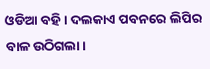ଓଡିଆ ବହି। ଦଲକାଏ ପବନରେ ଲିପିର ବାଳ ଉଠିଗଲା।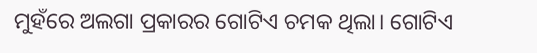ମୁହଁରେ ଅଲଗା ପ୍ରକାରର ଗୋଟିଏ ଚମକ ଥିଲା। ଗୋଟିଏ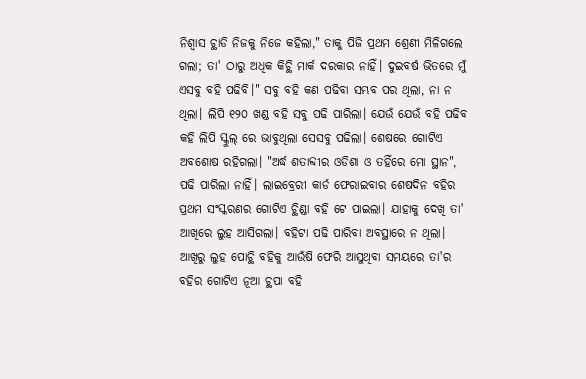ନିଶ୍ବାସ ଚ୍ଥାଡି ନିଜକୁ ନିଜେ କହିଲା," ତାକୁ ପିଜି ପ୍ରଥମ ଶ୍ରେଣୀ ମିଳିଗଲେ ଗଲା; ତା' ଠାରୁ ଅଧିକ କିଚ୍ଥି ମାର୍କ ଦରକାର ନାହିଁ। ଦୁଇବର୍ଷ ଭିତରେ ମୁଁ ଏସବୁ ବହି ପଢିବି।" ସବୁ ବହି କଣ ପଢିବା ସମ୍ଭବ ପର ଥିଲା, ନା ନ ଥିଲା। ଲିପି ୧୨୦ ଖଣ୍ଡ ବହି ସବୁ ପଢି ପାରିଲା। ଯେଉଁ ଯେଉଁ ବହି ପଢିବ କହି ଲିପି ସ୍କୁଲ୍ ରେ ଭାବୁଥିଲା ସେସବୁ ପଢିଲା। ଶେଷରେ ଗୋଟିଏ ଅବଶୋଷ ରହିଗଲା। "ଅର୍ଦ୍ଧ ଶତାବ୍ଦୀର ଓଡିଶା ଓ ତହିଁରେ ମୋ ସ୍ଥାନ", ପଢି ପାରିଲା ନାହିଁ। ଲାଇବ୍ରେରୀ କାର୍ଡ ଫେରାଇବାର ଶେଷଦିନ ବହିର ପ୍ରଥମ ସଂସ୍କରଣର ଗୋଟିଏ ଚ୍ଥିଣ୍ଡା ବହି ଟେ ପାଇଲା। ଯାହାକୁ ଦେଖି ତା' ଆଖିରେ ଲୁହ ଆସିଗଲା। ବହିଟା ପଢି ପାରିବା ଅବସ୍ଥାରେ ନ ଥିଲା।  ଆଖିରୁ ଲୁହ ପୋଚ୍ଥି ବହିକୁ ଆଉଁଷି ଫେରି ଆସୁଥିବା ସମୟରେ ତା'ର ବହିର ଗୋଟିଏ ନୂଆ ଚ୍ଥପା ବହି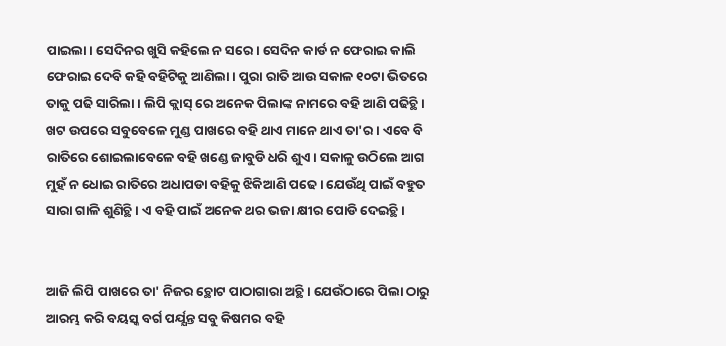ପାଇଲା। ସେଦିନର ଖୁସି କହିଲେ ନ ସରେ। ସେଦିନ କାର୍ଡ ନ ଫେରାଇ କାଲି ଫେରାଇ ଦେବି କହି ବହିଟିକୁ ଆଣିଲା। ପୁରା ରାତି ଆଉ ସକାଳ ୧୦ଟା ଭିତରେ ତାକୁ ପଢି ସାରିଲା। ଲିପି କ୍ଲାସ୍ ରେ ଅନେକ ପିଲାଙ୍କ ନାମରେ ବହି ଆଣି ପଢିଚ୍ଥି। ଖଟ ଉପରେ ସବୁବେଳେ ମୁଣ୍ଡ ପାଖରେ ବହି ଥାଏ ମାନେ ଥାଏ ତା'ର। ଏବେ ବି ରାତିରେ ଶୋଇଲାବେଳେ ବହି ଖଣ୍ଡେ ଜାବୁଡି ଧରି ଶୁଏ। ସକାଳୁ ଉଠିଲେ ଆଗ ମୁହଁ ନ ଧୋଇ ରାତିରେ ଅଧାପଡା ବହିକୁ ଝିକିଆଣି ପଢେ। ଯେଉଁଥି ପାଇଁ ବହୁତ ସାରା ଗାଳି ଶୁଣିଚ୍ଥି। ଏ ବହି ପାଇଁ ଅନେକ ଥର ଭଜା କ୍ଷୀର ପୋଡି ଦେଇଚ୍ଥି।


ଆଜି ଲିପି ପାଖରେ ତା' ନିଜର ଚ୍ଥୋଟ ପାଠାଗାରା ଅଚ୍ଥି। ଯେଉଁଠାରେ ପିଲା ଠାରୁ ଆରମ୍ଭ କରି ବୟସ୍କ ବର୍ଗ ପର୍ଯ୍ଯନ୍ତ ସବୁ କିଷମର ବହି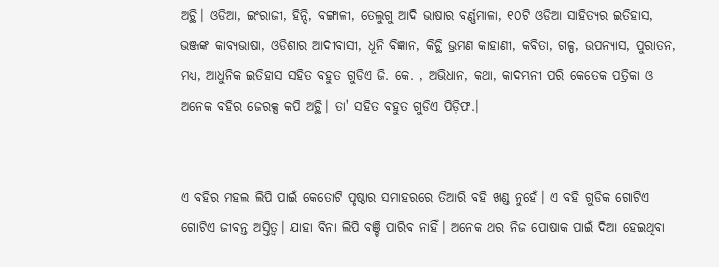ଅଚ୍ଥି। ଓଡିଆ, ଇଂରାଜୀ, ହିନ୍ଦି, ବଙ୍ଗାଳୀ, ତେଲୁଗୁ ଆଦି ଭାଷାର ବର୍ଣ୍ଣମାଳା, ୧୦ଟି ଓଡିଆ ସାହିତ୍ଯର ଇତିହାସ, ଭଞ୍ଜଙ୍କ କାବ୍ଯଭାଷା, ଓଡିଶାର ଆଦୀବାସୀ, ଧୂନି ବିଜ୍ଞାନ, କିଚ୍ଥି ଭ୍ରମଣ କାହାଣୀ, କବିତା, ଗଳ୍ପ, ଉପନ୍ଯାସ, ପୁରାତନ, ମଧ୍ଯ, ଆଧୁନିକ ଇତିହାସ ସହିତ ବହୁତ ଗୁଡିଏ ଜି. କେ. , ଅଭିଧାନ, କଥା, କାଦମ୍ଭନୀ ପରି କେତେକ ପତ୍ରିକା ଓ ଅନେକ ବହିର ଜେରକ୍ସ କପି ଅଚ୍ଥି। ତା' ସହିତ ବହୁତ ଗୁଡିଏ ପିଡ଼ିଫ.।


ଏ ବହିର ମହଲ ଲିପି ପାଇଁ କେତୋଟି ପୃଷ୍ଠାର ସମାହରରେ ତିଆରି ବହି ଖଣ୍ଡ ନୁହେଁ। ଏ ବହି ଗୁଡିକ ଗୋଟିଏ ଗୋଟିଏ ଜୀବନ୍ତ ଅସ୍ତିତ୍ବ। ଯାହା ବିନା ଲିପି ବଞ୍ଚି ପାରିବ ନାହିଁ। ଅନେକ ଥର ନିଜ ପୋଷାକ ପାଇଁ ଦିଆ ହେଇଥିବା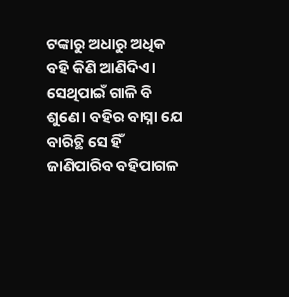ଟଙ୍କାରୁ ଅଧାରୁ ଅଧିକ ବହି କିଣି ଆଣିଦିଏ। ସେଥିପାଇଁ ଗାଳି ବି ଶୁଣେ। ବହିର ବାସ୍ନା ଯେ ବାରିଚ୍ଥି ସେ ହିଁ ଜାଣିପାରିବ ବହିପାଗଳ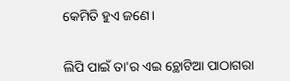କେମିତି ହୁଏ ଜଣେ।


ଲିପି ପାଇଁ ତା'ର ଏଇ ଚ୍ଥୋଟିଆ ପାଠାଗରା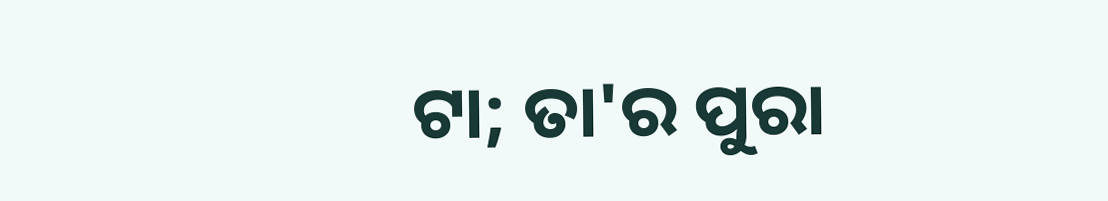ଟା; ତା'ର ପୁରା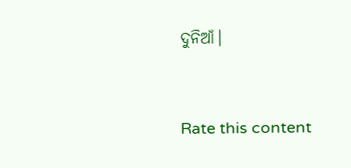ଦୁନିଆଁ।


Rate this content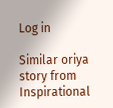Log in

Similar oriya story from Inspirational